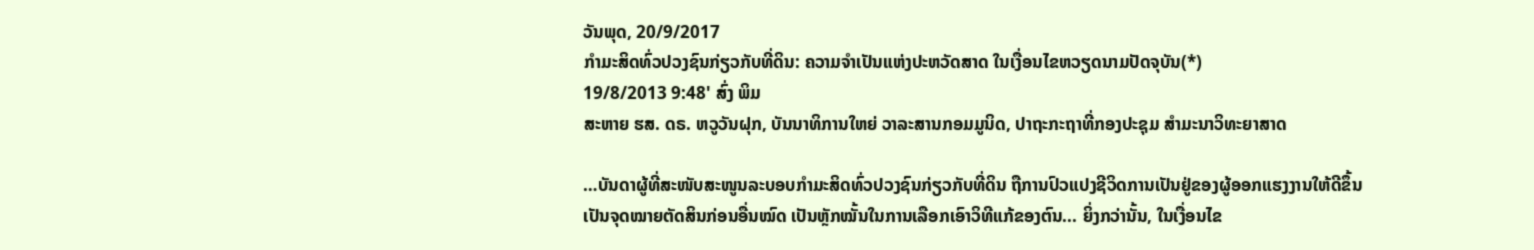ວັນພຸດ, 20/9/2017
ກຳມະສິດທົ່ວປວງຊົນກ່ຽວກັບທີ່ດິນ: ຄວາມຈຳເປັນແຫ່ງປະຫວັດສາດ ໃນເງື່ອນໄຂຫວຽດນາມປັດຈຸບັນ(*)
19/8/2013 9:48' ສົ່ງ ພິມ
ສະຫາຍ ຮສ. ດຣ. ຫວູວັນຝຸກ, ບັນນາທິການໃຫຍ່ ວາລະສານກອມມູນິດ, ປາຖະກະຖາທີ່ກອງປະຊຸມ ສຳມະນາວິທະຍາສາດ

…ບັນດາຜູ້ທີ່ສະໜັບສະໜູນລະບອບກຳມະສິດທົ່ວປວງຊົນກ່ຽວກັບທີ່ດິນ ຖືການປົວແປງຊີວິດການເປັນຢູ່ຂອງຜູ້ອອກແຮງງານໃຫ້ດີຂຶ້ນ ເປັນຈຸດໝາຍຕັດສິນກ່ອນອື່ນໝົດ ເປັນຫຼັກໝັ້ນໃນການເລືອກເອົາວິທີແກ້ຂອງຕົນ... ຍິ່ງກວ່ານັ້ນ, ໃນເງື່ອນໄຂ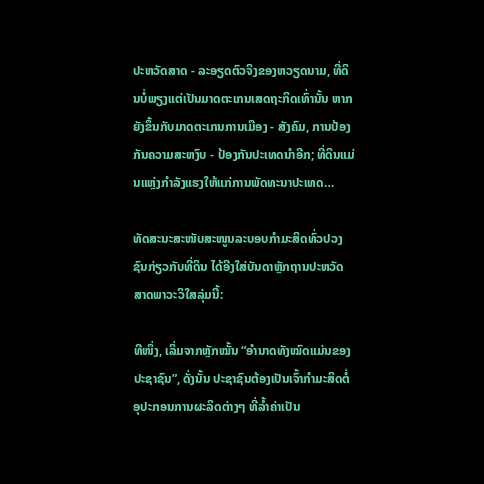ປະຫວັດສາດ - ລະອຽດຕົວຈິງຂອງຫວຽດນາມ, ທີ່ດິນບໍ່ພຽງແຕ່ເປັນມາດຕະເກນເສດຖະກິດເທົ່ານັ້ນ ຫາກຍັງຂຶ້ນກັບມາດຕະເກນການເມືອງ - ສັງຄົມ, ການປ້ອງກັນຄວາມສະຫງົບ - ປ້ອງກັນປະເທດນຳອີກ; ທີ່ດິນແມ່ນແຫຼ່ງກຳລັງແຮງໃຫ້ແກ່ການພັດທະນາປະເທດ…

ທັດສະນະສະໜັບສະໜູນລະບອບກຳມະສິດທົ່ວປວງຊົນກ່ຽວກັບທີ່ດິນ ໄດ້ອີງໃສ່ບັນດາຫຼັກຖານປະຫວັດສາດພາວະວິໃສລຸ່ມນີ້:

ທີໜຶ່ງ, ເລິ່ມຈາກຫຼັກໝັ້ນ “ອຳນາດທັງໝົດແມ່ນຂອງປະຊາຊົນ”, ດັ່ງນັ້ນ ປະຊາຊົນຕ້ອງເປັນເຈົ້າກຳມະສິດຕໍ່ອຸປະກອນການຜະລິດຕ່າງໆ ທີ່ລ້ຳຄ່າເປັນ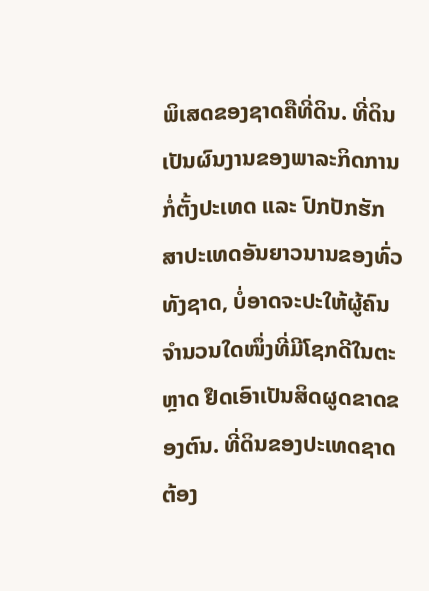ພິເສດຂອງຊາດຄືທີ່ດິນ. ທີ່ດິນເປັນຜົນງານຂອງພາລະກິດການກໍ່ຕັ້ງປະເທດ ແລະ ປົກປັກຮັກສາປະເທດອັນຍາວນານຂອງທົ່ວທັງຊາດ, ບໍ່ອາດຈະປະໃຫ້ຜູ້ຄົນຈຳນວນໃດໜຶ່ງທີ່ມີໂຊກດີໃນຕະຫຼາດ ຢຶດເອົາເປັນສິດຜູດຂາດຂອງຕົນ. ທີ່ດິນຂອງປະເທດຊາດຕ້ອງ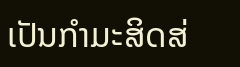ເປັນກຳມະສິດສ່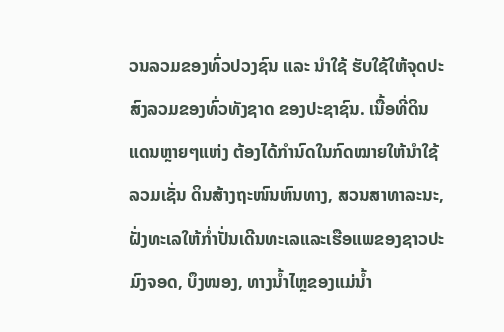ວນລວມຂອງທົ່ວປວງຊົນ ແລະ ນຳໃຊ້ ຮັບໃຊ້ໃຫ້ຈຸດປະສົງລວມຂອງທົ່ວທັງຊາດ ຂອງປະຊາຊົນ. ເນື້ອທີ່ດິນແດນຫຼາຍໆແຫ່ງ ຕ້ອງໄດ້ກຳນົດໃນກົດໝາຍໃຫ້ນຳໃຊ້ລວມເຊັ່ນ ດິນສ້າງຖະໜົນຫົນທາງ, ສວນສາທາລະນະ, ຝັ່ງທະເລໃຫ້ກ່ຳປັ່ນເດີນທະເລແລະເຮືອແພຂອງຊາວປະມົງຈອດ, ບຶງໜອງ, ທາງນ້ຳໄຫຼຂອງແມ່ນ້ຳ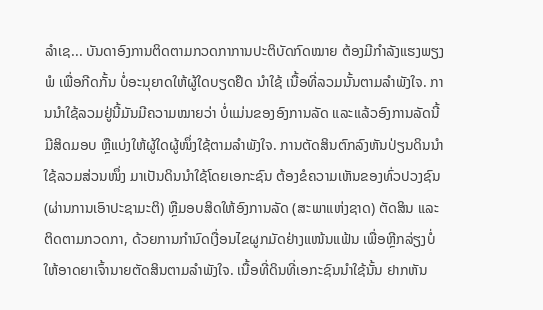ລຳເຊ... ບັນດາອົງການຕິດຕາມກວດກາການປະຕິບັດກົດໝາຍ ຕ້ອງມີກຳລັງແຮງພຽງພໍ ເພື່ອກີດກັ້ນ ບໍ່ອະນຸຍາດໃຫ້ຜູ້ໃດບຽດຢຶດ ນຳໃຊ້ ເນື້ອທີ່ລວມນັ້ນຕາມລຳພັງໃຈ. ການນຳໃຊ້ລວມຢູ່ນີ້ມັນມີຄວາມໝາຍວ່າ ບໍ່ແມ່ນຂອງອົງການລັດ ແລະແລ້ວອົງການລັດນີ້ມີສິດມອບ ຫຼືແບ່ງໃຫ້ຜູ້ໃດຜູ້ໜຶ່ງໃຊ້ຕາມລຳພັງໃຈ. ການຕັດສິນຕົກລົງຫັນປ່ຽນດິນນຳໃຊ້ລວມສ່ວນໜຶ່ງ ມາເປັນດິນນຳໃຊ້ໂດຍເອກະຊົນ ຕ້ອງຂໍຄວາມເຫັນຂອງທົ່ວປວງຊົນ (ຜ່ານການເອົາປະຊາມະຕິ) ຫຼືມອບສິດໃຫ້ອົງການລັດ (ສະພາແຫ່ງຊາດ) ຕັດສິນ ແລະ ຕິດຕາມກວດກາ, ດ້ວຍການກຳນົດເງື່ອນໄຂຜູກມັດຢ່າງແໜ້ນແຟ້ນ ເພື່ອຫຼີກລ່ຽງບໍ່ໃຫ້ອາດຍາເຈົ້ານາຍຕັດສິນຕາມລຳພັງໃຈ. ເນື້ອທີ່ດິນທີ່ເອກະຊົນນຳໃຊ້ນັ້ນ ຢາກຫັນ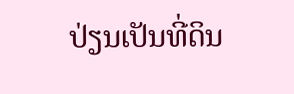ປ່ຽນເປັນທີ່ດິນ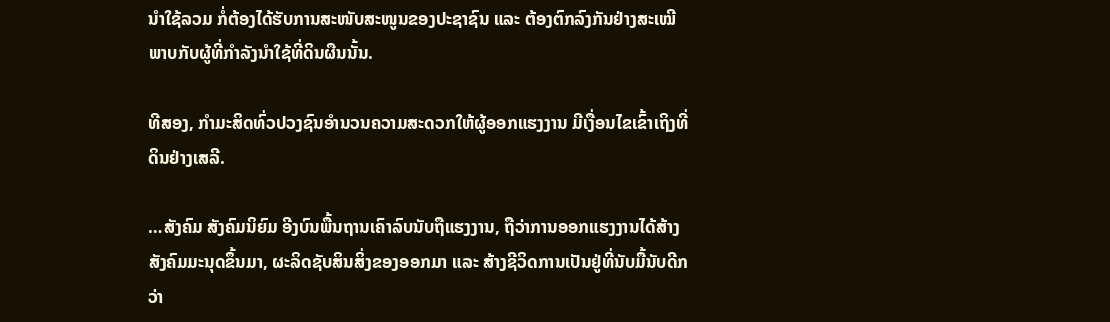ນຳໃຊ້ລວມ ກໍ່ຕ້ອງໄດ້ຮັບການສະໜັບສະໜູນຂອງປະຊາຊົນ ແລະ ຕ້ອງຕົກລົງກັນຢ່າງສະເໝີພາບກັບຜູ້ທີ່ກຳລັງນຳໃຊ້ທີ່ດິນຜືນນັ້ນ.

ທີສອງ, ກຳມະສິດທົ່ວປວງຊົນອຳນວນຄວາມສະດວກໃຫ້ຜູ້ອອກແຮງງານ ມີເງື່ອນໄຂເຂົ້າເຖິງທີ່ດິນຢ່າງເສລີ.

…ສັງຄົມ ສັງຄົມນິຍົມ ອີງບົນພື້ນຖານເຄົາລົບນັບຖືແຮງງານ, ຖືວ່າການອອກແຮງງານໄດ້ສ້າງສັງຄົມມະນຸດຂຶ້ນມາ, ຜະລິດຊັບສິນສິ່ງຂອງອອກມາ ແລະ ສ້າງຊີວິດການເປັນຢູ່ທີ່ນັບມື້ນັບດີກວ່າ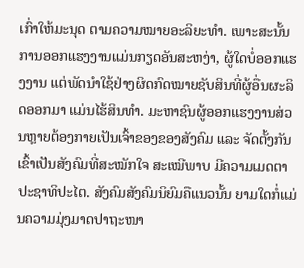ເກົ່າໃຫ້ມະນຸດ ຕາມຄວາມໝາຍອະລິຍະທຳ. ເພາະສະນັ້ນ ການອອກແຮງງານແມ່ນກຽດອັນສະຫງ່າ, ຜູ້ໃດບໍ່ອອກແຮງງານ ແຕ່ພັດນຳໃຊ້ຢ່າງຜິດກົດໝາຍຊັບສິນທີ່ຜູ້ອື່ນຜະລິດອອກມາ ແມ່ນໄຮ້ສິນທຳ. ມະຫາຊົນຜູ້ອອກແຮງງານສ່ວນຫຼາຍຕ້ອງກາຍເປັນເຈົ້າຂອງຂອງສັງຄົມ ແລະ ຈັດຕັ້ງກັນເຂົ້າເປັນສັງຄົມທີ່ສະໝັກໃຈ ສະເໝີພາບ ມີຄວາມເມດຕາ ປະຊາທິປະໄຕ. ສັງຄົມສັງຄົມນິຍົມຄືແນວນັ້ນ ຍາມໃດກໍ່ແມ່ນຄວາມມຸ່ງມາດປາຖະໜາ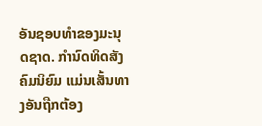ອັນຊອບທຳຂອງມະນຸດຊາດ. ກຳນົດທິດສັງຄົມນິຍົມ ແມ່ນເສັ້ນທາງອັນຖືກຕ້ອງ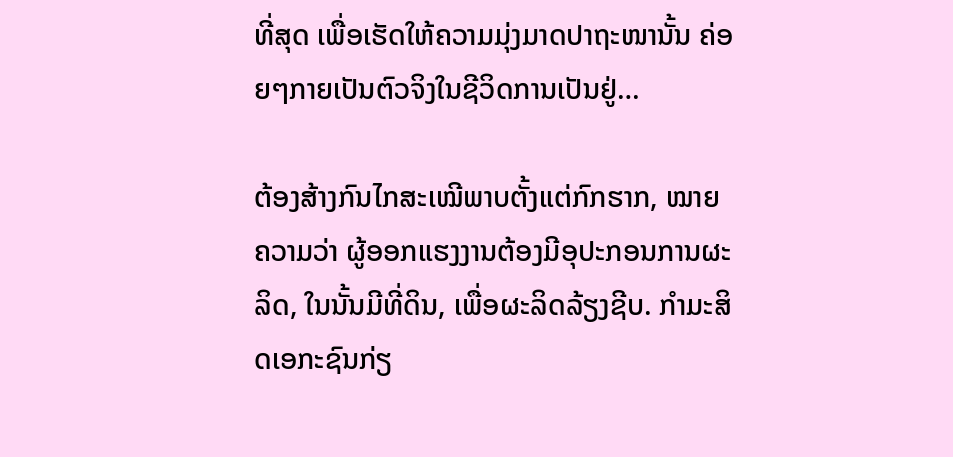ທີ່ສຸດ ເພື່ອເຮັດໃຫ້ຄວາມມຸ່ງມາດປາຖະໜານັ້ນ ຄ່ອຍໆກາຍເປັນຕົວຈິງໃນຊີວິດການເປັນຢູ່…

ຕ້ອງສ້າງກົນໄກສະເໝີພາບຕັ້ງແຕ່ກົກຮາກ, ໝາຍຄວາມວ່າ ຜູ້ອອກແຮງງານຕ້ອງມີອຸປະກອນການຜະລິດ, ໃນນັ້ນມີທີ່ດິນ, ເພື່ອຜະລິດລ້ຽງຊີບ. ກຳມະສິດເອກະຊົນກ່ຽ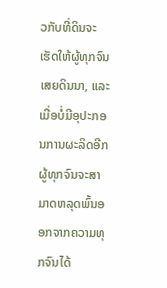ວກັບທີ່ດິນຈະເຮັດໃຫ້ຜູ້ທຸກຈົນເສຍດິນນາ, ແລະ ເມື່ອບໍ່ມີອຸປະກອນການຜະລິດອີກ ຜູ້ທຸກຈົນຈະສາມາດຫລຸດພົ້ນອອກຈາກຄວາມທຸກຈົນໄດ້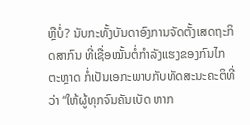ຫຼືບໍ່? ນັບກະທັ້ງບັນດາອົງການຈັດຕັ້ງເສດຖະກິດສາກົນ ທີ່ເຊື່ອໝັ້ນຕໍ່ກຳລັງແຮງຂອງກົນໄກຕະຫຼາດ ກໍ່ເປັນເອກະພາບກັບທັດສະນະຄະຕິທີ່ວ່າ “ໃຫ້ຜູ້ທຸກຈົນຄັນເບັດ ຫາກ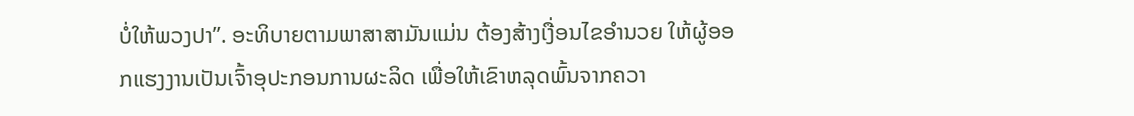ບໍ່ໃຫ້ພວງປາ”. ອະທິບາຍຕາມພາສາສາມັນແມ່ນ ຕ້ອງສ້າງເງື່ອນໄຂອຳນວຍ ໃຫ້ຜູ້ອອກແຮງງານເປັນເຈົ້າອຸປະກອນການຜະລິດ ເພື່ອໃຫ້ເຂົາຫລຸດພົ້ນຈາກຄວາ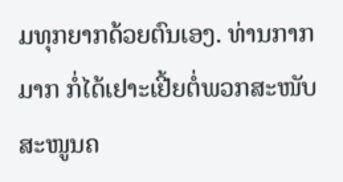ມທຸກຍາກດ້ວຍຕົນເອງ. ທ່ານກາກ ມາກ ກໍ່ໄດ້ເຢາະເຢີ້ຍຕໍ່ພວກສະໜັບສະໜູນຄ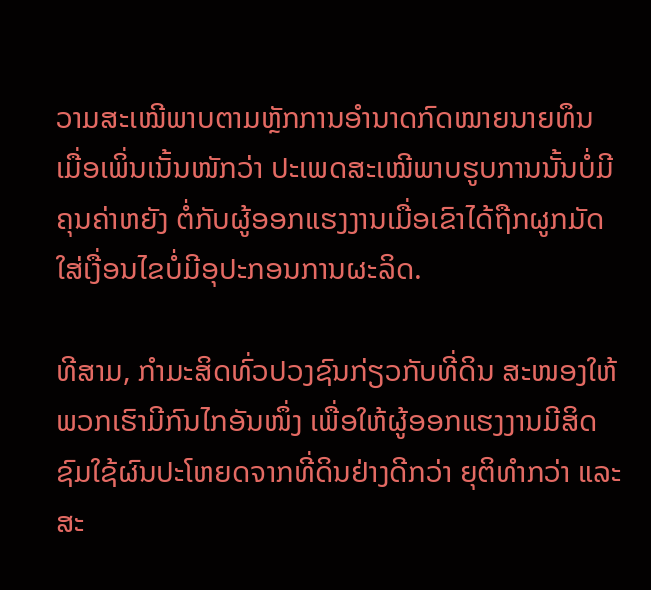ວາມສະເໝີພາບຕາມຫຼັກການອຳນາດກົດໝາຍນາຍທຶນ ເມື່ອເພິ່ນເນັ້ນໜັກວ່າ ປະເພດສະເໝີພາບຮູບການນັ້ນບໍ່ມີຄຸນຄ່າຫຍັງ ຕໍ່ກັບຜູ້ອອກແຮງງານເມື່ອເຂົາໄດ້ຖືກຜູກມັດໃສ່ເງື່ອນໄຂບໍ່ມີອຸປະກອນການຜະລິດ.

ທີສາມ, ກຳມະສິດທົ່ວປວງຊົນກ່ຽວກັບທີ່ດິນ ສະໜອງໃຫ້ພວກເຮົາມີກົນໄກອັນໜຶ່ງ ເພື່ອໃຫ້ຜູ້ອອກແຮງງານມີສິດຊົມໃຊ້ຜົນປະໂຫຍດຈາກທີ່ດິນຢ່າງດີກວ່າ ຍຸຕິທຳກວ່າ ແລະ ສະ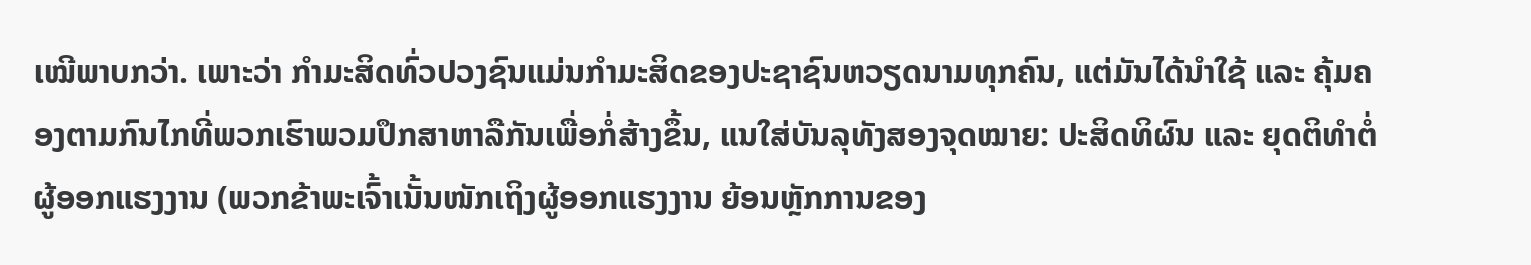ເໝີພາບກວ່າ. ເພາະວ່າ ກຳມະສິດທົ່ວປວງຊົນແມ່ນກຳມະສິດຂອງປະຊາຊົນຫວຽດນາມທຸກຄົນ, ແຕ່ມັນໄດ້ນຳໃຊ້ ແລະ ຄຸ້ມຄອງຕາມກົນໄກທີ່ພວກເຮົາພວມປຶກສາຫາລືກັນເພື່ອກໍ່ສ້າງຂຶ້ນ, ແນໃສ່ບັນລຸທັງສອງຈຸດໝາຍ: ປະສິດທິຜົນ ແລະ ຍຸດຕິທຳຕໍ່ຜູ້ອອກແຮງງານ (ພວກຂ້າພະເຈົ້າເນັ້ນໜັກເຖິງຜູ້ອອກແຮງງານ ຍ້ອນຫຼັກການຂອງ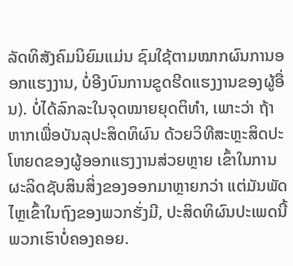ລັດທິສັງຄົມນິຍົມແມ່ນ ຊົມໃຊ້ຕາມໝາກຜົນການອອກແຮງງານ, ບໍ່ອີງບົນການຂູດຮີດແຮງງານຂອງຜູ້ອື່ນ). ບໍ່ໄດ້ລົກລະໃນຈຸດໝາຍຍຸດຕິທຳ, ເພາະວ່າ ຖ້າຫາກເພື່ອບັນລຸປະສິດທິຜົນ ດ້ວຍວິທີສະຫຼະສິດປະໂຫຍດຂອງຜູ້ອອກແຮງງານສ່ວຍຫຼາຍ ເຂົ້າໃນການຜະລິດຊັບສິນສິ່ງຂອງອອກມາຫຼາຍກວ່າ ແຕ່ມັນພັດໄຫຼເຂົ້າໃນຖົງຂອງພວກຮັ່ງມີ, ປະສິດທິຜົນປະເພດນີ້ ພວກເຮົາບໍ່ຄອງຄອຍ.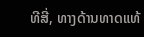ທີສີ່, ທາງດ້ານທາດແທ້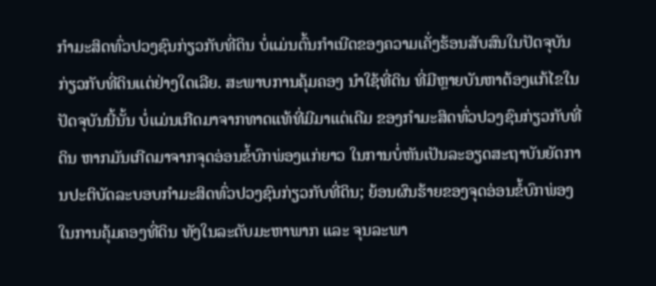ກຳມະສິດທົ່ວປວງຊົນກ່ຽວກັບທີ່ດິນ ບໍ່ແມ່ນຕົ້ນກຳເນີດຂອງຄວາມເຄັ່ງຮ້ອນສັບສົນໃນປັດຈຸບັນກ່ຽວກັບທີ່ດິນແຕ່ຢ່າງໃດເລີຍ. ສະພາບການຄຸ້ມຄອງ ນຳໃຊ້ທີ່ດິນ ທີ່ມີຫຼາຍບັນຫາຕ້ອງແກ້ໄຂໃນປັດຈຸບັນນີ້ນັ້ນ ບໍ່ແມ່ນເກີດມາຈາກທາດແທ້ທີ່ມີມາແຕ່ເດີມ ຂອງກຳມະສິດທົ່ວປວງຊົນກ່ຽວກັບທີ່ດິນ ຫາກມັນເກີດມາຈາກຈຸດອ່ອນຂໍ້ບົກພ່ອງແກ່ຍາວ ໃນການບໍ່ຫັນເປັນລະອຽດສະຖາບັນຍັດການປະຕິບັດລະບອບກຳມະສິດທົ່ວປວງຊົນກ່ຽວກັບທີ່ດິນ; ຍ້ອນຜົນຮ້າຍຂອງຈຸດອ່ອນຂໍ້ບົກພ່ອງໃນການຄຸ້ມຄອງທີ່ດິນ ທັງໃນລະດັບມະຫາພາກ ແລະ ຈຸນລະພາ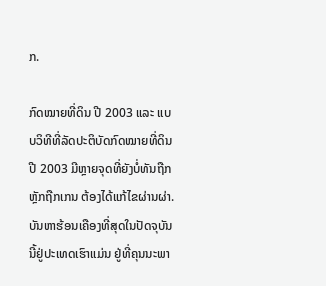ກ.

ກົດໝາຍທີ່ດິນ ປີ 2003 ແລະ ແບບວິທີທີ່ລັດປະຕິບັດກົດໝາຍທີ່ດິນ ປີ 2003 ມີຫຼາຍຈຸດທີ່ຍັງບໍ່ທັນຖືກຫຼັກຖືກເກນ ຕ້ອງໄດ້ແກ້ໄຂຜ່ານຜ່າ. ບັນຫາຮ້ອນເຄືອງທີ່ສຸດໃນປັດຈຸບັນນີ້ຢູ່ປະເທດເຮົາແມ່ນ ຢູ່ທີ່ຄຸນນະພາ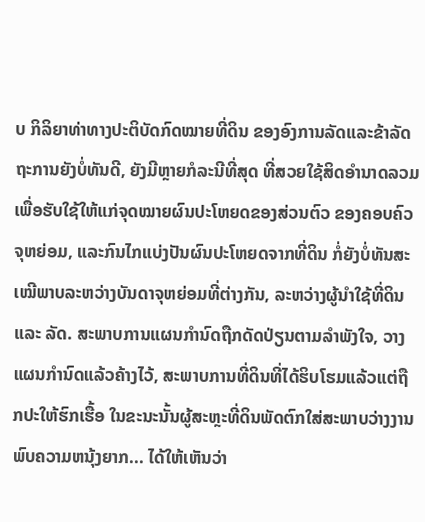ບ ກິລິຍາທ່າທາງປະຕິບັດກົດໝາຍທີ່ດິນ ຂອງອົງການລັດແລະຂ້າລັດຖະການຍັງບໍ່ທັນດີ, ຍັງມີຫຼາຍກໍລະນີທີ່ສຸດ ທີ່ສວຍໃຊ້ສິດອຳນາດລວມ ເພື່ອຮັບໃຊ້ໃຫ້ແກ່ຈຸດໝາຍຜົນປະໂຫຍດຂອງສ່ວນຕົວ ຂອງຄອບຄົວ ຈຸຫຍ່ອມ, ແລະກົນໄກແບ່ງປັນຜົນປະໂຫຍດຈາກທີ່ດິນ ກໍ່ຍັງບໍ່ທັນສະເໝີພາບລະຫວ່າງບັນດາຈຸຫຍ່ອມທີ່ຕ່າງກັນ, ລະຫວ່າງຜູ້ນຳໃຊ້ທີ່ດິນ ແລະ ລັດ. ສະພາບການແຜນກຳນົດຖືກດັດປ່ຽນຕາມລຳພັງໃຈ, ວາງແຜນກຳນົດແລ້ວຄ້າງໄວ້, ສະພາບການທີ່ດິນທີ່ໄດ້ຮິບໂຮມແລ້ວແຕ່ຖືກປະໃຫ້ຮົກເຮື້ອ ໃນຂະນະນັ້ນຜູ້ສະຫຼະທີ່ດິນພັດຕົກໃສ່ສະພາບວ່າງງານ ພົບຄວາມຫນຸ້ງຍາກ... ໄດ້ໃຫ້ເຫັນວ່າ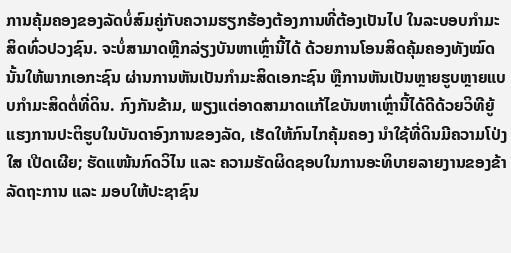ການຄຸ້ມຄອງຂອງລັດບໍ່ສົມຄູ່ກັບຄວາມຮຽກຮ້ອງຕ້ອງການທີ່ຕ້ອງເປັນໄປ ໃນລະບອບກຳມະສິດທົ່ວປວງຊົນ. ຈະບໍ່ສາມາດຫຼີກລ່ຽງບັນຫາເຫຼົ່ານີ້ໄດ້ ດ້ວຍການໂອນສິດຄຸ້ມຄອງທັງໝົດນັ້ນໃຫ້ພາກເອກະຊົນ ຜ່ານການຫັນເປັນກຳມະສິດເອກະຊົນ ຫຼືການຫັນເປັນຫຼາຍຮູບຫຼາຍແບບກຳມະສິດຕໍ່ທີ່ດິນ. ກົງກັນຂ້າມ, ພຽງແຕ່ອາດສາມາດແກ້ໄຂບັນຫາເຫຼົ່ານີ້ໄດ້ດີດ້ວຍວິທີຍູ້ແຮງການປະຕິຮູບໃນບັນດາອົງການຂອງລັດ, ເຮັດໃຫ້ກົນໄກຄຸ້ມຄອງ ນຳໃຊ້ທີ່ດິນມີຄວາມໂປ່ງໃສ ເປີດເຜີຍ; ຮັດແໜ້ນກົດວິໄນ ແລະ ຄວາມຮັດຜິດຊອບໃນການອະທິບາຍລາຍງານຂອງຂ້າລັດຖະການ ແລະ ມອບໃຫ້ປະຊາຊົນ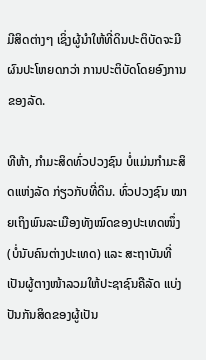ມີສິດຕ່າງໆ ເຊິ່ງຜູ້ນຳໃຫ້ທີ່ດິນປະຕິບັດຈະມີຜົນປະໂຫຍດກວ່າ ການປະຕິບັດໂດຍອົງການຂອງລັດ.

ທີຫ້າ, ກຳມະສິດທົ່ວປວງຊົນ ບໍ່ແມ່ນກຳມະສິດແຫ່ງລັດ ກ່ຽວກັບທີ່ດິນ. ທົ່ວປວງຊົນ ໝາຍເຖິງພົນລະເມືອງທັງໝົດຂອງປະເທດໜຶ່ງ (ບໍ່ນັບຄົນຕ່າງປະເທດ) ແລະ ສະຖາບັນທີ່ເປັນຜູ້ຕາງໜ້າລວມໃຫ້ປະຊາຊົນຄືລັດ ແບ່ງປັນກັນສິດຂອງຜູ້ເປັນ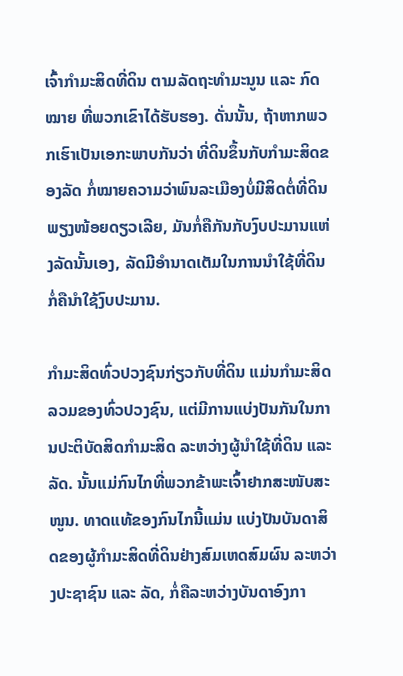ເຈົ້າກຳມະສິດທີ່ດິນ ຕາມລັດຖະທຳມະນູນ ແລະ ກົດໝາຍ ທີ່ພວກເຂົາໄດ້ຮັບຮອງ. ດັ່ນນັ້ນ, ຖ້າຫາກພວກເຮົາເປັນເອກະພາບກັນວ່າ ທີ່ດິນຂຶ້ນກັບກຳມະສິດຂອງລັດ ກໍ່ໝາຍຄວາມວ່າພົນລະເມືອງບໍ່ມີສິດຕໍ່ທີ່ດິນພຽງໜ້ອຍດຽວເລີຍ, ມັນກໍ່ຄືກັນກັບງົບປະມານແຫ່ງລັດນັ້ນເອງ, ລັດມີອຳນາດເຕັມໃນການນຳໃຊ້ທີ່ດິນກໍ່ຄືນຳໃຊ້ງົບປະມານ.

ກຳມະສິດທົ່ວປວງຊົນກ່ຽວກັບທີ່ດິນ ແມ່ນກຳມະສິດລວມຂອງທົ່ວປວງຊົນ, ແຕ່ມີການແບ່ງປັນກັນໃນການປະຕິບັດສິດກຳມະສິດ ລະຫວ່າງຜູ້ນຳໃຊ້ທີ່ດິນ ແລະ ລັດ. ນັ້ນແມ່ກົນໄກທີ່ພວກຂ້າພະເຈົ້າຢາກສະໜັບສະໜູນ. ທາດແທ້ຂອງກົນໄກນີ້ແມ່ນ ແບ່ງປັນບັນດາສິດຂອງຜູ້ກຳມະສິດທີ່ດິນຢ່າງສົມເຫດສົມຜົນ ລະຫວ່າງປະຊາຊົນ ແລະ ລັດ, ກໍ່ຄືລະຫວ່າງບັນດາອົງກາ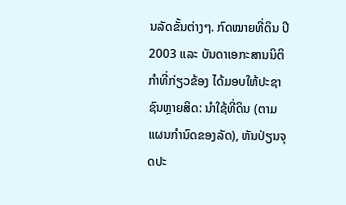ນລັດຂັ້ນຕ່າງໆ. ກົດໝາຍທີ່ດິນ ປີ 2003 ແລະ ບັນດາເອກະສານນິຕິກຳທີ່ກ່ຽວຂ້ອງ ໄດ້ມອບໃຫ້ປະຊາຊົນຫຼາຍສິດ: ນຳໃຊ້ທີ່ດິນ (ຕາມແຜນກຳນົດຂອງລັດ), ຫັນປ່ຽນຈຸດປະ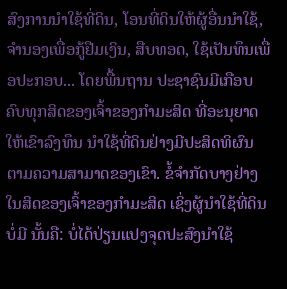ສົງການນຳໃຊ້ທີ່ດິນ, ໂອນທີ່ດິນໃຫ້ຜູ້ອື່ນນຳໃຊ້, ຈຳນອງເພື່ອກູ້ຢືມເງິນ, ສືບທອດ, ໃຊ້ເປັນທຶນເພື່ອປະກອບ... ໂດຍພື້ນຖານ ປະຊາຊົນມີເກືອບຄົບທຸກສິດຂອງເຈົ້າຂອງກຳມະສິດ ທີ່ອະນຸຍາດໃຫ້ເຂົາລົງທຶນ ນຳໃຊ້ທີ່ດິນຢ່າງມີປະສິດທິຜົນ ຕາມຄວາມສາມາດຂອງເຂົາ. ຂໍ້ຈຳກັດບາງຢ່າງໃນສິດຂອງເຈົ້າຂອງກຳມະສິດ ເຊິ່ງຜູ້ນຳໃຊ້ທີ່ດິນບໍ່ມີ ນັ້ນຄື: ບໍ່ໄດ້ປ່ຽນແປງຈຸດປະສົງນຳໃຊ້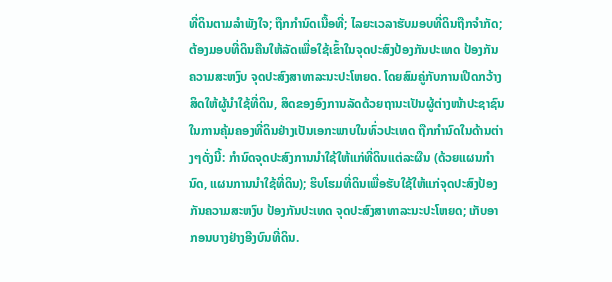ທີ່ດິນຕາມລຳພັງໃຈ; ຖືກກຳນົດເນື້ອທີ່; ໄລຍະເວລາຮັບມອບທີ່ດິນຖືກຈຳກັດ; ຕ້ອງມອບທີ່ດິນຄືນໃຫ້ລັດເພື່ອໃຊ້ເຂົ້າໃນຈຸດປະສົງປ້ອງກັນປະເທດ ປ້ອງກັນຄວາມສະຫງົບ ຈຸດປະສົງສາທາລະນະປະໂຫຍດ. ໂດຍສົມຄູ່ກັບການເປີດກວ້າງສິດໃຫ້ຜູ້ນຳໃຊ້ທີ່ດິນ, ສິດຂອງອົງການລັດດ້ວຍຖານະເປັນຜູ້ຕ່າງໜ້າປະຊາຊົນ ໃນການຄຸ້ມຄອງທີ່ດິນຢ່າງເປັນເອກະພາບໃນທົ່ວປະເທດ ຖືກກຳນົດໃນດ້ານຕ່າງໆດັ່ງນີ້: ກຳນົດຈຸດປະສົງການນຳໃຊ້ໃຫ້ແກ່ທີ່ດິນແຕ່ລະຜືນ (ດ້ວຍແຜນກຳນົດ, ແຜນການນຳໃຊ້ທີ່ດິນ); ຮິບໂຮມທີ່ດິນເພື່ອຮັບໃຊ້ໃຫ້ແກ່ຈຸດປະສົງປ້ອງກັນຄວາມສະຫງົບ ປ້ອງກັນປະເທດ ຈຸດປະສົງສາທາລະນະປະໂຫຍດ; ເກັບອາກອນບາງຢ່າງອີງບົນທີ່ດິນ.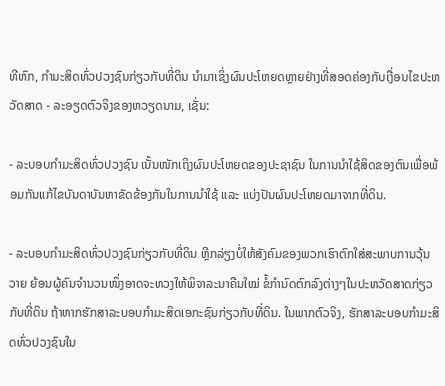ທີຫົກ, ກຳມະສິດທົ່ວປວງຊົນກ່ຽວກັບທີ່ດິນ ນຳມາເຊິ່ງຜົນປະໂຫຍດຫຼາຍຢ່າງທີ່ສອດຄ່ອງກັບເງື່ອນໄຂປະຫວັດສາດ - ລະອຽດຕົວຈິງຂອງຫວຽດນາມ, ເຊັ່ນ:

- ລະບອບກຳມະສິດທົ່ວປວງຊົນ ເນັ້ນໜັກເຖິງຜົນປະໂຫຍດຂອງປະຊາຊົນ ໃນການນຳໃຊ້ສິດຂອງຕົນເພື່ອພ້ອມກັນແກ້ໄຂບັນດາບັນຫາຂັດຂ້ອງກັນໃນການນຳໃຊ້ ແລະ ແບ່ງປັນຜົນປະໂຫຍດມາຈາກທີ່ດິນ.

- ລະບອບກຳມະສິດທົ່ວປວງຊົນກ່ຽວກັບທີ່ດິນ ຫຼີກລ່ຽງບໍ່ໃຫ້ສັງຄົມຂອງພວກເຮົາຕົກໃສ່ສະພາບການວຸ້ນວາຍ ຍ້ອນຜູ້ຄົນຈຳນວນໜຶ່ງອາດຈະທວງໃຫ້ພິຈາລະນາຄືນໃໝ່ ຂໍ້ກຳນົດຕົກລົງຕ່າງໆໃນປະຫວັດສາດກ່ຽວກັບທີ່ດິນ ຖ້າຫາກຮັກສາລະບອບກຳມະສິດເອກະຊົນກ່ຽວກັບທີ່ດິນ. ໃນພາກຕົວຈິງ, ຮັກສາລະບອບກຳມະສິດທົ່ວປວງຊົນໃນ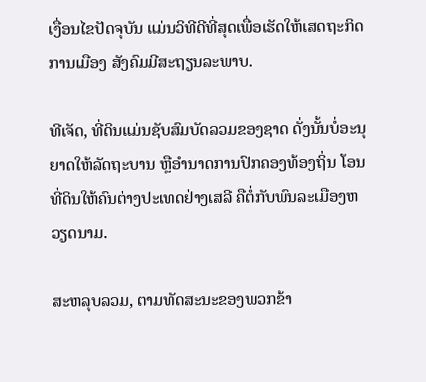ເງື່ອນໄຂປັດຈຸບັນ ແມ່ນວິທີດີທີ່ສຸດເພື່ອເຮັດໃຫ້ເສດຖະກິດ ການເມືອງ ສັງຄົມມີສະຖຽນລະພາບ.

ທີເຈັດ, ທີ່ດິນແມ່ນຊັບສົມບັດລວມຂອງຊາດ ດັ່ງນັ້ນບໍ່ອະນຸຍາດໃຫ້ລັດຖະບານ ຫຼືອຳນາດການປົກຄອງທ້ອງຖິ່ນ ໂອນທີ່ດິນໃຫ້ຄົນຕ່າງປະເທດຢ່າງເສລີ ຄືຕໍ່ກັບພົນລະເມືອງຫວຽດນາມ.

ສະຫລຸບລວມ, ຕາມທັດສະນະຂອງພວກຂ້າ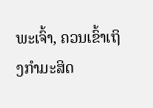ພະເຈົ້າ, ຄວນເຂົ້າເຖິງກຳມະສິດ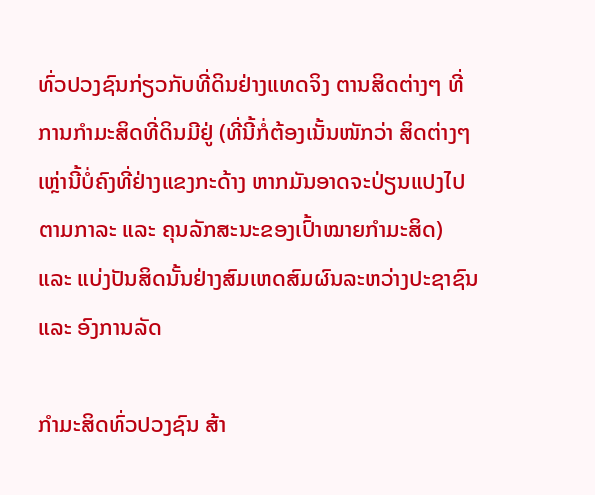ທົ່ວປວງຊົນກ່ຽວກັບທີ່ດິນຢ່າງແທດຈິງ ຕານສິດຕ່າງໆ ທີ່ການກຳມະສິດທີ່ດິນມີຢູ່ (ທີ່ນີ້ກໍ່ຕ້ອງເນັ້ນໜັກວ່າ ສິດຕ່າງໆເຫຼ່ານີ້ບໍ່ຄົງທີ່ຢ່າງແຂງກະດ້າງ ຫາກມັນອາດຈະປ່ຽນແປງໄປຕາມກາລະ ແລະ ຄຸນລັກສະນະຂອງເປົ້າໝາຍກຳມະສິດ) ແລະ ແບ່ງປັນສິດນັ້ນຢ່າງສົມເຫດສົມຜົນລະຫວ່າງປະຊາຊົນ ແລະ ອົງການລັດ

ກຳມະສິດທົ່ວປວງຊົນ ສ້າ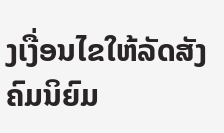ງເງື່ອນໄຂໃຫ້ລັດສັງຄົມນິຍົມ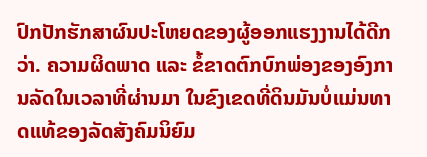ປົກປັກຮັກສາຜົນປະໂຫຍດຂອງຜູ້ອອກແຮງງານໄດ້ດີກວ່າ. ຄວາມຜິດພາດ ແລະ ຂໍ້ຂາດຕົກບົກພ່ອງຂອງອົງການລັດໃນເວລາທີ່ຜ່ານມາ ໃນຂົງເຂດທີ່ດິນມັນບໍ່ແມ່ນທາດແທ້ຂອງລັດສັງຄົມນິຍົມ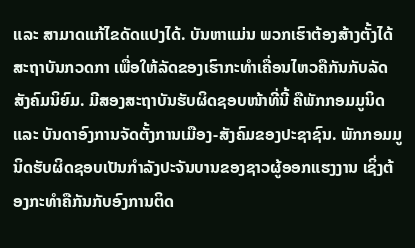ແລະ ສາມາດແກ້ໄຂດັດແປງໄດ້. ບັນຫາແມ່ນ ພວກເຮົາຕ້ອງສ້າງຕັ້ງໄດ້ສະຖາບັນກວດກາ ເພື່ອໃຫ້ລັດຂອງເຮົາກະທຳເຄື່ອນໄຫວຄືກັນກັບລັດສັງຄົມນິຍົມ. ມີສອງສະຖາບັນຮັບຜິດຊອບໜ້າທີ່ນີ້ ຄືພັກກອມມູນິດ ແລະ ບັນດາອົງການຈັດຕັ້ງການເມືອງ-ສັງຄົມຂອງປະຊາຊົນ. ພັກກອມມູນິດຮັບຜິດຊອບເປັນກຳລັງປະຈັນບານຂອງຊາວຜູ້ອອກແຮງງານ ເຊິ່ງຕ້ອງກະທຳຄືກັນກັບອົງການຕິດ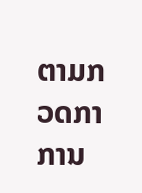ຕາມກວດກາການ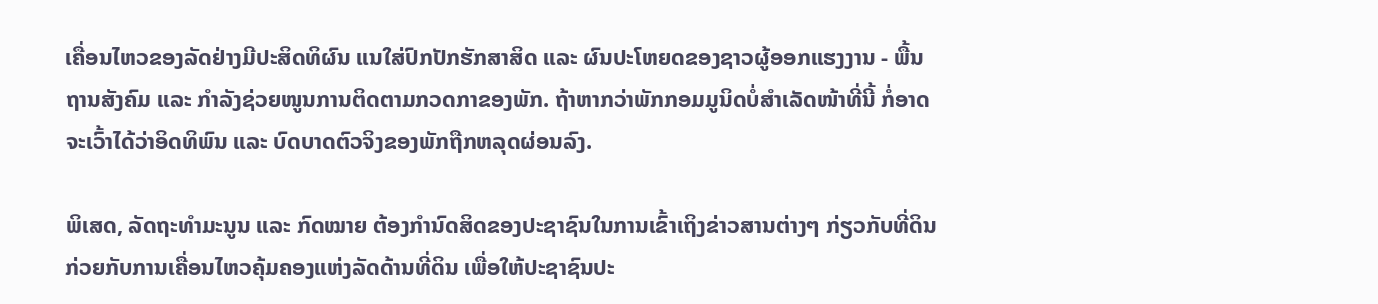ເຄື່ອນໄຫວຂອງລັດຢ່າງມີປະສິດທິຜົນ ແນໃສ່ປົກປັກຮັກສາສິດ ແລະ ຜົນປະໂຫຍດຂອງຊາວຜູ້ອອກແຮງງານ - ພື້ນຖານສັງຄົມ ແລະ ກຳລັງຊ່ວຍໜູນການຕິດຕາມກວດກາຂອງພັກ. ຖ້າຫາກວ່າພັກກອມມູນິດບໍ່ສຳເລັດໜ້າທີ່ນີ້ ກໍ່ອາດຈະເວົ້າໄດ້ວ່າອິດທິພົນ ແລະ ບົດບາດຕົວຈິງຂອງພັກຖືກຫລຸດຜ່ອນລົງ.

ພິເສດ, ລັດຖະທຳມະນູນ ແລະ ກົດໝາຍ ຕ້ອງກຳນົດສິດຂອງປະຊາຊົນໃນການເຂົ້າເຖິງຂ່າວສານຕ່າງໆ ກ່ຽວກັບທີ່ດິນ ກ່ວຍກັບການເຄື່ອນໄຫວຄຸ້ມຄອງແຫ່ງລັດດ້ານທີ່ດິນ ເພື່ອໃຫ້ປະຊາຊົນປະ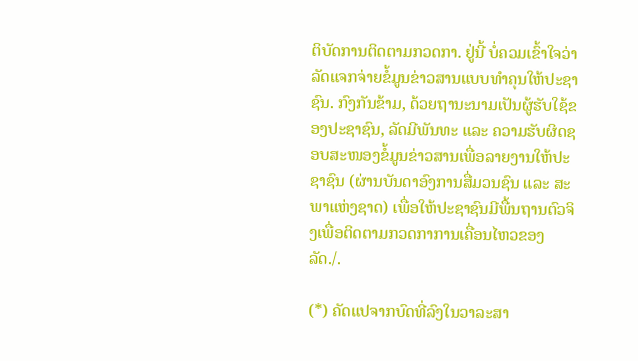ຕິບັດການຕິດຕາມກວດກາ. ຢູ່ນີ້ ບໍ່ຄວມເຂົ້າໃຈວ່າ ລັດແຈກຈ່າຍຂໍ້ມູນຂ່າວສານແບບທຳຄຸນໃຫ້ປະຊາຊົນ. ກົງກັນຂ້າມ, ດ້ວຍຖານະນາມເປັນຜູ້ຮັບໃຊ້ຂອງປະຊາຊົນ, ລັດມີພັນທະ ແລະ ຄວາມຮັບຜິດຊອບສະໜອງຂໍ້ມູນຂ່າວສານເພື່ອລາຍງານໃຫ້ປະຊາຊົນ (ຜ່ານບັນດາອົງການສື່ມວນຊົນ ແລະ ສະພາແຫ່ງຊາດ) ເພື່ອໃຫ້ປະຊາຊົນມີພື້ນຖານຕົວຈິງເພື່ອຕິດຕາມກວດກາການເຄື່ອນໄຫວຂອງລັດ./.

(*) ຄັດແປຈາກບົດທີ່ລົງໃນວາລະສາ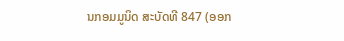ນກອມມູນິດ ສະບັດທີ 847 (ອອກ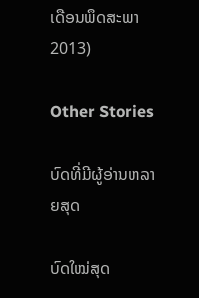ເດືອນພຶດສະພາ 2013)

Other Stories

ບົດທີ່ມີຜູ້ອ່ານຫລາຍສຸດ

ບົດໃໝ່ສຸດ